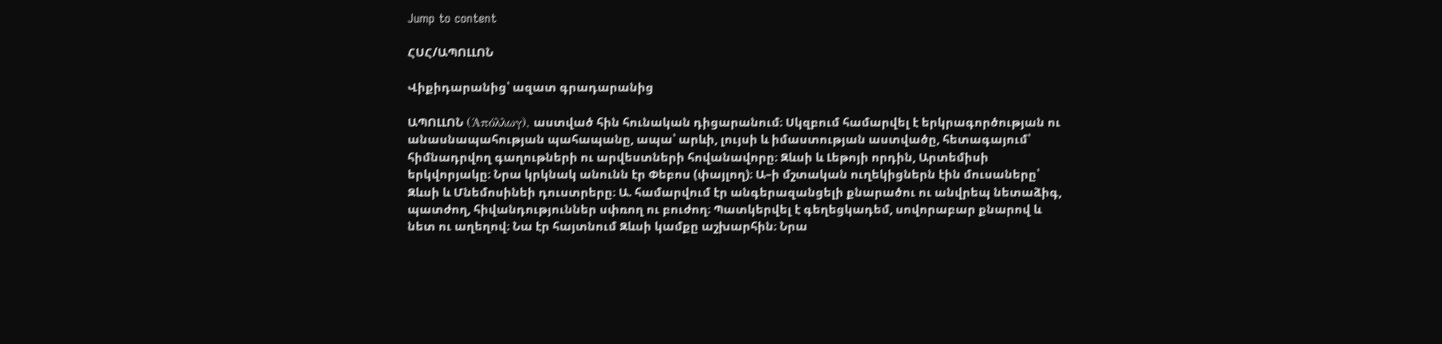Jump to content

ՀՍՀ/ԱՊՈԼԼՈՆ

Վիքիդարանից՝ ազատ գրադարանից

ԱՊՈԼԼՈՆ (Άπόλλωγ), աստված հին հունական դիցարանում։ Սկզբում համարվել է երկրագործության ու անասնապահության պահապանը, ապա՝ արևի, լույսի և իմաստության աստվածը, հետագայում՝ հիմնադրվող գաղութների ու արվեստների հովանավորը։ Զևսի և Լեթոյի որդին, Արտեմիսի երկվորյակը։ Նրա կրկնակ անունն էր Փեբոս (փայլող)։ Ա–ի մշտական ուղեկիցներն էին մուսաները՝ Զևսի և Մնեմոսինեի դուստրերը։ Ա. համարվում էր անգերազանցելի քնարածու ու անվրեպ նետաձիգ, պատժող, հիվանդություններ սփռող ու բուժող։ Պատկերվել է գեղեցկադեմ, սովորաբար քնարով և նետ ու աղեղով։ Նա էր հայտնում Զևսի կամքը աշխարհին։ Նրա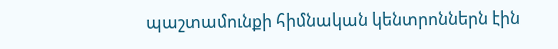պաշտամունքի հիմնական կենտրոններն էին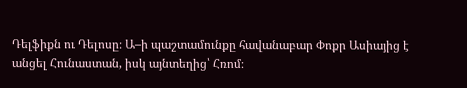Դելֆիքն ու Դելոսը։ Ա–ի պաշտամունքը հավանաբար Փոքր Ասիայից է անցել Հունաստան, իսկ այնտեղից՝ Հռոմ։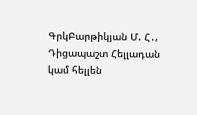ԳրկԲարթիկյան Մ. Հ․, Դիցապաշտ Հելլադան կամ հելլեն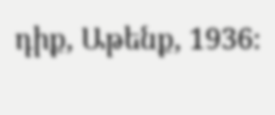դիք, Աթենք, 1936։